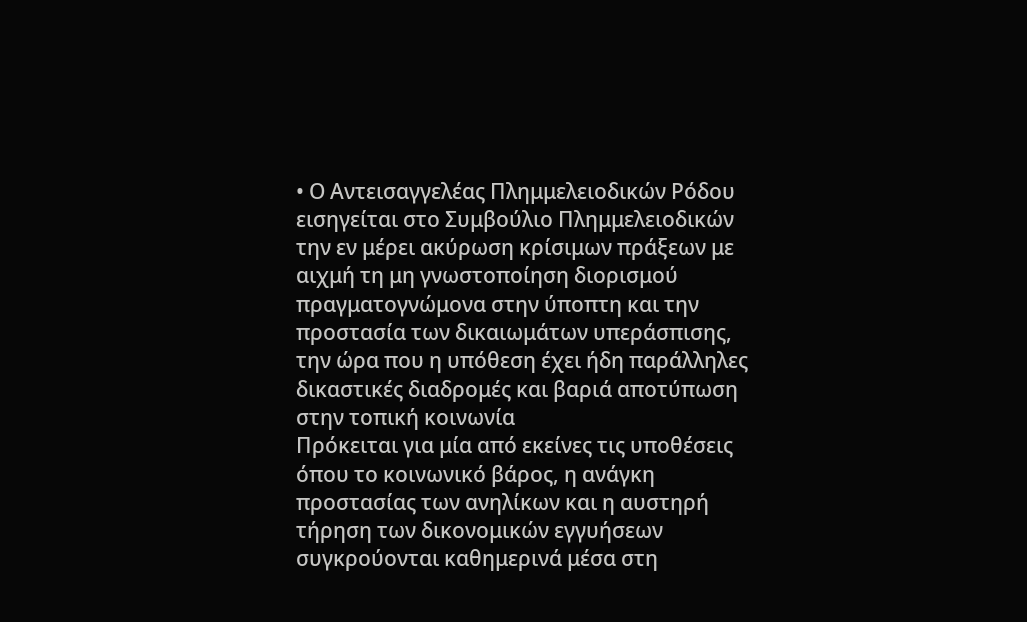• Ο Αντεισαγγελέας Πλημμελειοδικών Ρόδου εισηγείται στο Συμβούλιο Πλημμελειοδικών την εν μέρει ακύρωση κρίσιμων πράξεων με αιχμή τη μη γνωστοποίηση διορισμού πραγματογνώμονα στην ύποπτη και την προστασία των δικαιωμάτων υπεράσπισης, την ώρα που η υπόθεση έχει ήδη παράλληλες δικαστικές διαδρομές και βαριά αποτύπωση στην τοπική κοινωνία
Πρόκειται για μία από εκείνες τις υποθέσεις όπου το κοινωνικό βάρος, η ανάγκη προστασίας των ανηλίκων και η αυστηρή τήρηση των δικονομικών εγγυήσεων συγκρούονται καθημερινά μέσα στη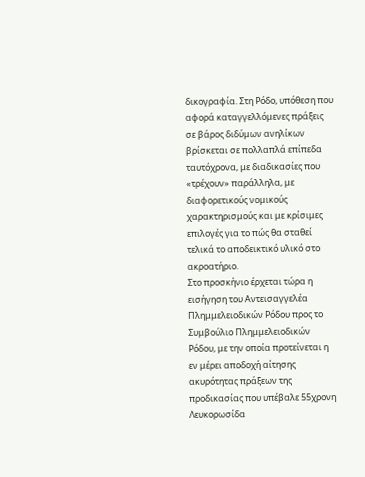δικογραφία. Στη Ρόδο, υπόθεση που αφορά καταγγελλόμενες πράξεις σε βάρος διδύμων ανηλίκων βρίσκεται σε πολλαπλά επίπεδα ταυτόχρονα, με διαδικασίες που «τρέχουν» παράλληλα, με διαφορετικούς νομικούς χαρακτηρισμούς και με κρίσιμες επιλογές για το πώς θα σταθεί τελικά το αποδεικτικό υλικό στο ακροατήριο.
Στο προσκήνιο έρχεται τώρα η εισήγηση του Αντεισαγγελέα Πλημμελειοδικών Ρόδου προς το Συμβούλιο Πλημμελειοδικών Ρόδου, με την οποία προτείνεται η εν μέρει αποδοχή αίτησης ακυρότητας πράξεων της προδικασίας που υπέβαλε 55χρονη Λευκορωσίδα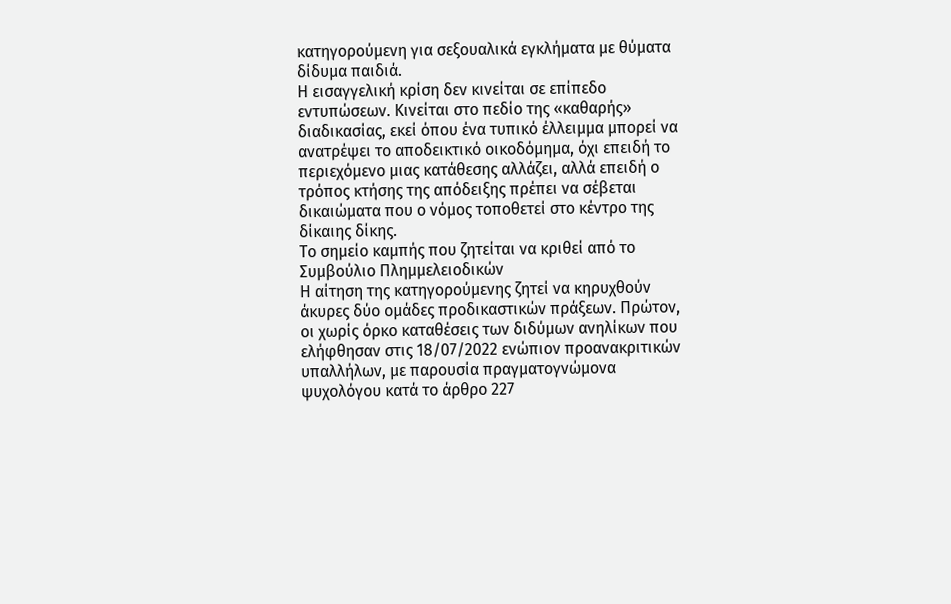κατηγορούμενη για σεξουαλικά εγκλήματα με θύματα δίδυμα παιδιά.
Η εισαγγελική κρίση δεν κινείται σε επίπεδο εντυπώσεων. Κινείται στο πεδίο της «καθαρής» διαδικασίας, εκεί όπου ένα τυπικό έλλειμμα μπορεί να ανατρέψει το αποδεικτικό οικοδόμημα, όχι επειδή το περιεχόμενο μιας κατάθεσης αλλάζει, αλλά επειδή ο τρόπος κτήσης της απόδειξης πρέπει να σέβεται δικαιώματα που ο νόμος τοποθετεί στο κέντρο της δίκαιης δίκης.
Το σημείο καμπής που ζητείται να κριθεί από το Συμβούλιο Πλημμελειοδικών
Η αίτηση της κατηγορούμενης ζητεί να κηρυχθούν άκυρες δύο ομάδες προδικαστικών πράξεων. Πρώτον, οι χωρίς όρκο καταθέσεις των διδύμων ανηλίκων που ελήφθησαν στις 18/07/2022 ενώπιον προανακριτικών υπαλλήλων, με παρουσία πραγματογνώμονα ψυχολόγου κατά το άρθρο 227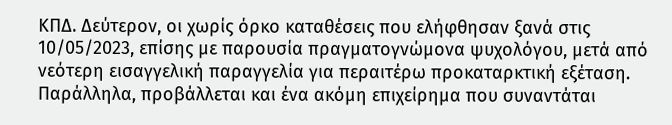ΚΠΔ. Δεύτερον, οι χωρίς όρκο καταθέσεις που ελήφθησαν ξανά στις 10/05/2023, επίσης με παρουσία πραγματογνώμονα ψυχολόγου, μετά από νεότερη εισαγγελική παραγγελία για περαιτέρω προκαταρκτική εξέταση.
Παράλληλα, προβάλλεται και ένα ακόμη επιχείρημα που συναντάται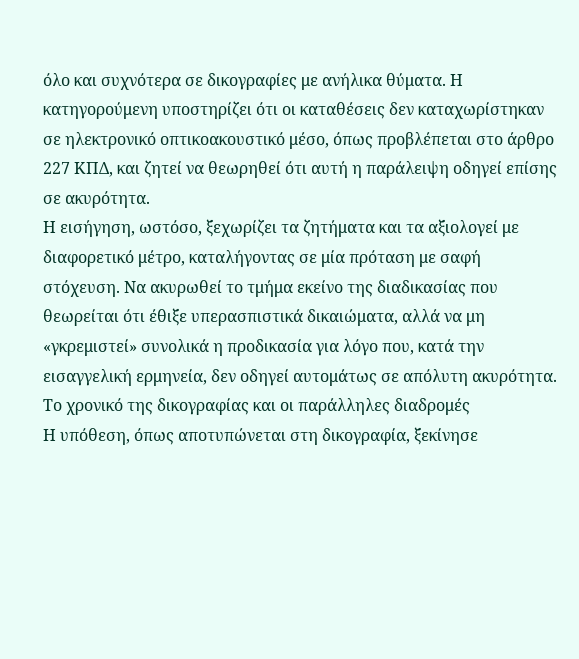όλο και συχνότερα σε δικογραφίες με ανήλικα θύματα. Η κατηγορούμενη υποστηρίζει ότι οι καταθέσεις δεν καταχωρίστηκαν σε ηλεκτρονικό οπτικοακουστικό μέσο, όπως προβλέπεται στο άρθρο 227 ΚΠΔ, και ζητεί να θεωρηθεί ότι αυτή η παράλειψη οδηγεί επίσης σε ακυρότητα.
Η εισήγηση, ωστόσο, ξεχωρίζει τα ζητήματα και τα αξιολογεί με διαφορετικό μέτρο, καταλήγοντας σε μία πρόταση με σαφή στόχευση. Να ακυρωθεί το τμήμα εκείνο της διαδικασίας που θεωρείται ότι έθιξε υπερασπιστικά δικαιώματα, αλλά να μη «γκρεμιστεί» συνολικά η προδικασία για λόγο που, κατά την εισαγγελική ερμηνεία, δεν οδηγεί αυτομάτως σε απόλυτη ακυρότητα.
Το χρονικό της δικογραφίας και οι παράλληλες διαδρομές
Η υπόθεση, όπως αποτυπώνεται στη δικογραφία, ξεκίνησε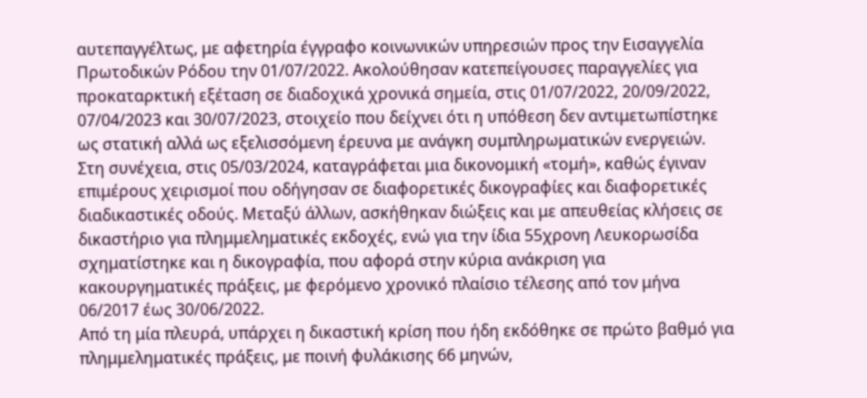αυτεπαγγέλτως, με αφετηρία έγγραφο κοινωνικών υπηρεσιών προς την Εισαγγελία Πρωτοδικών Ρόδου την 01/07/2022. Ακολούθησαν κατεπείγουσες παραγγελίες για προκαταρκτική εξέταση σε διαδοχικά χρονικά σημεία, στις 01/07/2022, 20/09/2022, 07/04/2023 και 30/07/2023, στοιχείο που δείχνει ότι η υπόθεση δεν αντιμετωπίστηκε ως στατική αλλά ως εξελισσόμενη έρευνα με ανάγκη συμπληρωματικών ενεργειών.
Στη συνέχεια, στις 05/03/2024, καταγράφεται μια δικονομική «τομή», καθώς έγιναν επιμέρους χειρισμοί που οδήγησαν σε διαφορετικές δικογραφίες και διαφορετικές διαδικαστικές οδούς. Μεταξύ άλλων, ασκήθηκαν διώξεις και με απευθείας κλήσεις σε δικαστήριο για πλημμεληματικές εκδοχές, ενώ για την ίδια 55χρονη Λευκορωσίδα σχηματίστηκε και η δικογραφία, που αφορά στην κύρια ανάκριση για κακουργηματικές πράξεις, με φερόμενο χρονικό πλαίσιο τέλεσης από τον μήνα 06/2017 έως 30/06/2022.
Από τη μία πλευρά, υπάρχει η δικαστική κρίση που ήδη εκδόθηκε σε πρώτο βαθμό για πλημμεληματικές πράξεις, με ποινή φυλάκισης 66 μηνών,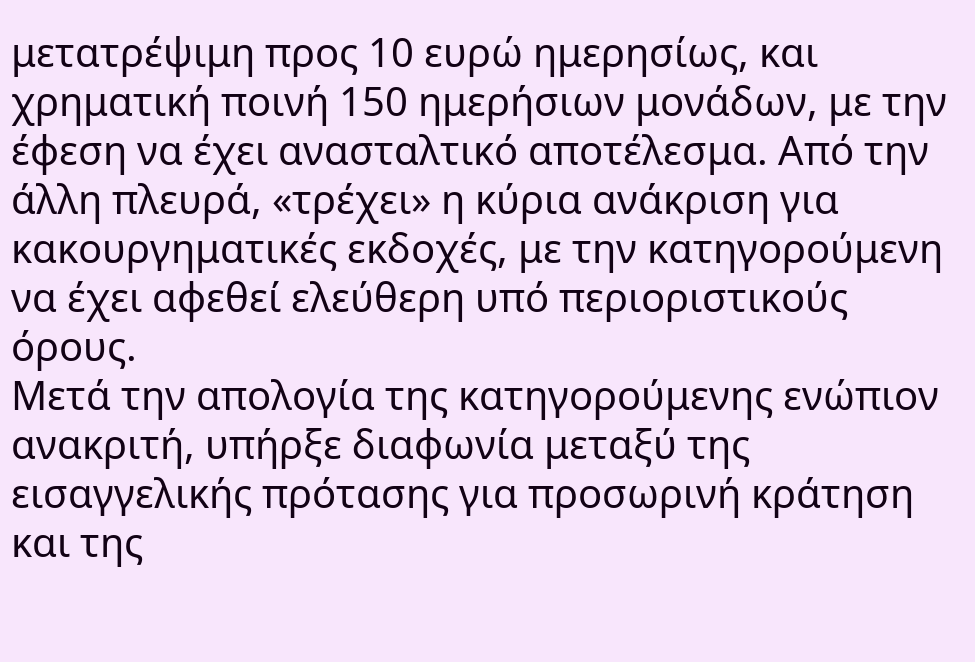μετατρέψιμη προς 10 ευρώ ημερησίως, και χρηματική ποινή 150 ημερήσιων μονάδων, με την έφεση να έχει ανασταλτικό αποτέλεσμα. Από την άλλη πλευρά, «τρέχει» η κύρια ανάκριση για κακουργηματικές εκδοχές, με την κατηγορούμενη να έχει αφεθεί ελεύθερη υπό περιοριστικούς όρους.
Μετά την απολογία της κατηγορούμενης ενώπιον ανακριτή, υπήρξε διαφωνία μεταξύ της εισαγγελικής πρότασης για προσωρινή κράτηση και της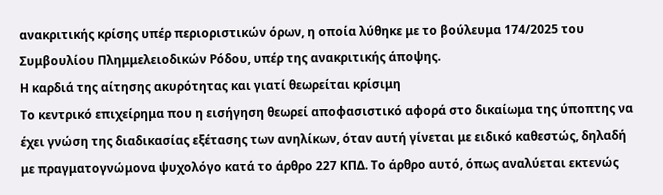ανακριτικής κρίσης υπέρ περιοριστικών όρων, η οποία λύθηκε με το βούλευμα 174/2025 του Συμβουλίου Πλημμελειοδικών Ρόδου, υπέρ της ανακριτικής άποψης.
Η καρδιά της αίτησης ακυρότητας και γιατί θεωρείται κρίσιμη
Το κεντρικό επιχείρημα που η εισήγηση θεωρεί αποφασιστικό αφορά στο δικαίωμα της ύποπτης να έχει γνώση της διαδικασίας εξέτασης των ανηλίκων, όταν αυτή γίνεται με ειδικό καθεστώς, δηλαδή με πραγματογνώμονα ψυχολόγο κατά το άρθρο 227 ΚΠΔ. Το άρθρο αυτό, όπως αναλύεται εκτενώς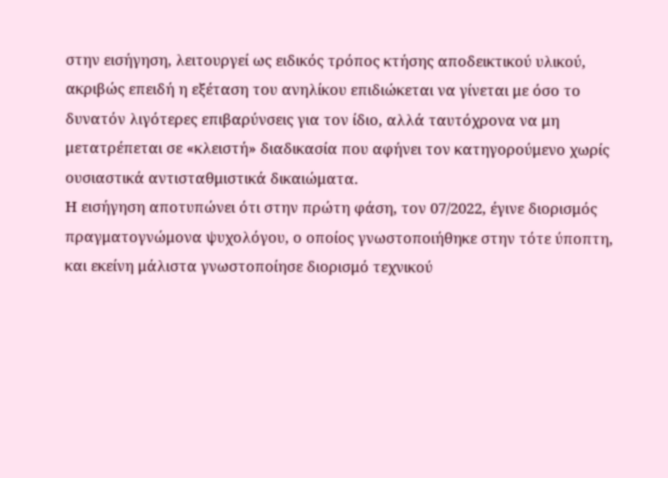στην εισήγηση, λειτουργεί ως ειδικός τρόπος κτήσης αποδεικτικού υλικού, ακριβώς επειδή η εξέταση του ανηλίκου επιδιώκεται να γίνεται με όσο το δυνατόν λιγότερες επιβαρύνσεις για τον ίδιο, αλλά ταυτόχρονα να μη μετατρέπεται σε «κλειστή» διαδικασία που αφήνει τον κατηγορούμενο χωρίς ουσιαστικά αντισταθμιστικά δικαιώματα.
Η εισήγηση αποτυπώνει ότι στην πρώτη φάση, τον 07/2022, έγινε διορισμός πραγματογνώμονα ψυχολόγου, ο οποίος γνωστοποιήθηκε στην τότε ύποπτη, και εκείνη μάλιστα γνωστοποίησε διορισμό τεχνικού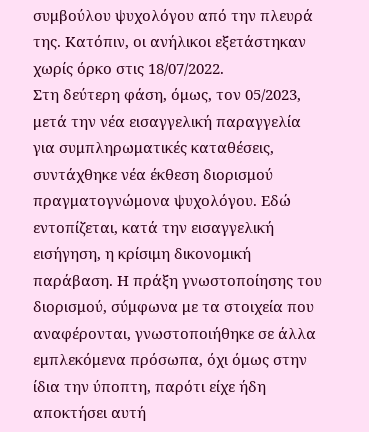συμβούλου ψυχολόγου από την πλευρά της. Κατόπιν, οι ανήλικοι εξετάστηκαν χωρίς όρκο στις 18/07/2022.
Στη δεύτερη φάση, όμως, τον 05/2023, μετά την νέα εισαγγελική παραγγελία για συμπληρωματικές καταθέσεις, συντάχθηκε νέα έκθεση διορισμού πραγματογνώμονα ψυχολόγου. Εδώ εντοπίζεται, κατά την εισαγγελική εισήγηση, η κρίσιμη δικονομική παράβαση. Η πράξη γνωστοποίησης του διορισμού, σύμφωνα με τα στοιχεία που αναφέρονται, γνωστοποιήθηκε σε άλλα εμπλεκόμενα πρόσωπα, όχι όμως στην ίδια την ύποπτη, παρότι είχε ήδη αποκτήσει αυτή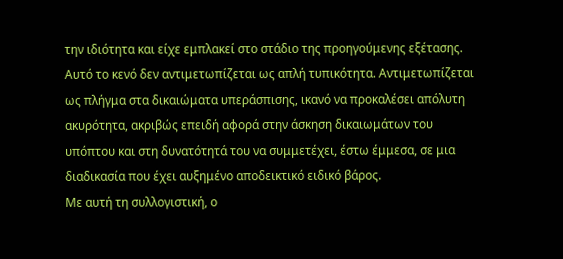την ιδιότητα και είχε εμπλακεί στο στάδιο της προηγούμενης εξέτασης.
Αυτό το κενό δεν αντιμετωπίζεται ως απλή τυπικότητα. Αντιμετωπίζεται ως πλήγμα στα δικαιώματα υπεράσπισης, ικανό να προκαλέσει απόλυτη ακυρότητα, ακριβώς επειδή αφορά στην άσκηση δικαιωμάτων του υπόπτου και στη δυνατότητά του να συμμετέχει, έστω έμμεσα, σε μια διαδικασία που έχει αυξημένο αποδεικτικό ειδικό βάρος.
Με αυτή τη συλλογιστική, ο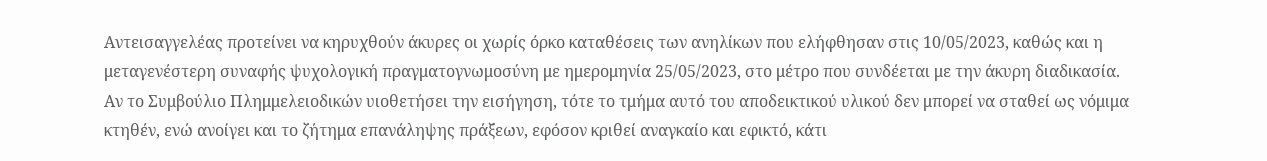Αντεισαγγελέας προτείνει να κηρυχθούν άκυρες οι χωρίς όρκο καταθέσεις των ανηλίκων που ελήφθησαν στις 10/05/2023, καθώς και η μεταγενέστερη συναφής ψυχολογική πραγματογνωμοσύνη με ημερομηνία 25/05/2023, στο μέτρο που συνδέεται με την άκυρη διαδικασία.
Αν το Συμβούλιο Πλημμελειοδικών υιοθετήσει την εισήγηση, τότε το τμήμα αυτό του αποδεικτικού υλικού δεν μπορεί να σταθεί ως νόμιμα κτηθέν, ενώ ανοίγει και το ζήτημα επανάληψης πράξεων, εφόσον κριθεί αναγκαίο και εφικτό, κάτι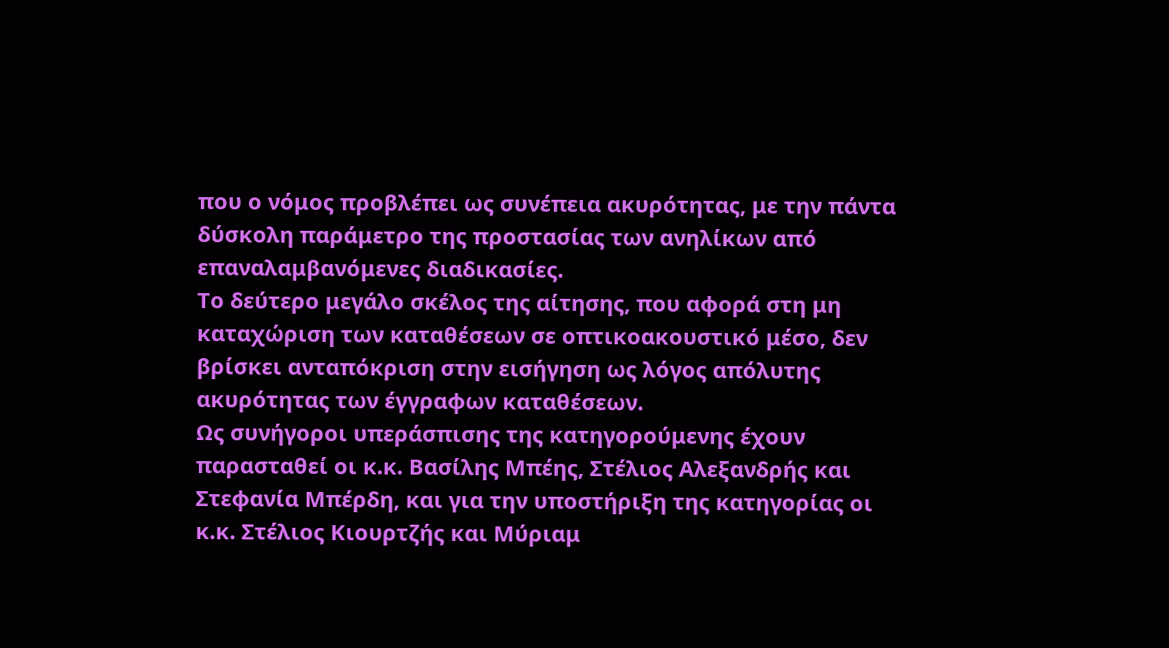που ο νόμος προβλέπει ως συνέπεια ακυρότητας, με την πάντα δύσκολη παράμετρο της προστασίας των ανηλίκων από επαναλαμβανόμενες διαδικασίες.
Το δεύτερο μεγάλο σκέλος της αίτησης, που αφορά στη μη καταχώριση των καταθέσεων σε οπτικοακουστικό μέσο, δεν βρίσκει ανταπόκριση στην εισήγηση ως λόγος απόλυτης ακυρότητας των έγγραφων καταθέσεων.
Ως συνήγοροι υπεράσπισης της κατηγορούμενης έχουν παρασταθεί οι κ.κ. Βασίλης Μπέης, Στέλιος Αλεξανδρής και Στεφανία Μπέρδη, και για την υποστήριξη της κατηγορίας οι κ.κ. Στέλιος Κιουρτζής και Μύριαμ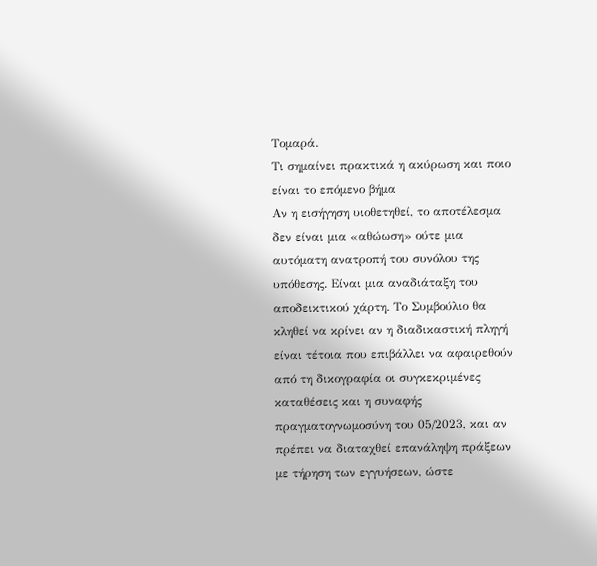Τομαρά.
Τι σημαίνει πρακτικά η ακύρωση και ποιο είναι το επόμενο βήμα
Αν η εισήγηση υιοθετηθεί, το αποτέλεσμα δεν είναι μια «αθώωση» ούτε μια αυτόματη ανατροπή του συνόλου της υπόθεσης. Είναι μια αναδιάταξη του αποδεικτικού χάρτη. Το Συμβούλιο θα κληθεί να κρίνει αν η διαδικαστική πληγή είναι τέτοια που επιβάλλει να αφαιρεθούν από τη δικογραφία οι συγκεκριμένες καταθέσεις και η συναφής πραγματογνωμοσύνη του 05/2023, και αν πρέπει να διαταχθεί επανάληψη πράξεων με τήρηση των εγγυήσεων, ώστε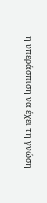η υπεράσπιση να έχει τη γνώση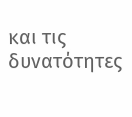και τις δυνατότητες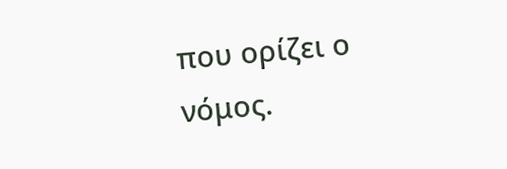που ορίζει ο νόμος.